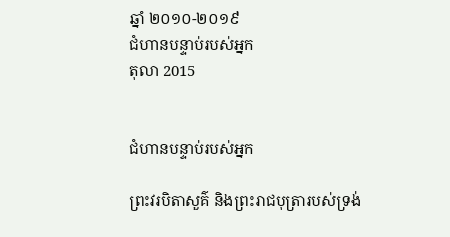ឆ្នាំ ២០១០-២០១៩
ជំហានបន្ទាប់របស់អ្នក
តុលា 2015


ជំហានបន្ទាប់របស់អ្នក

ព្រះវរបិតាសួគ៌ និងព្រះរាជបុត្រារបស់ទ្រង់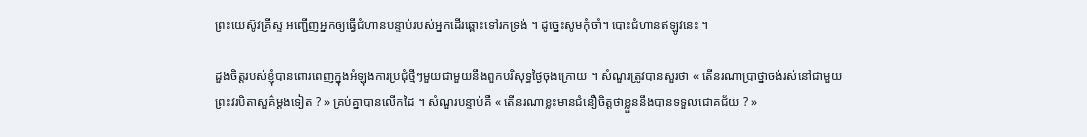ព្រះយេស៊ូវគ្រីស្ទ អញ្ជើញអ្នកឲ្យធ្វើជំហានបន្ទាប់របស់អ្នកដើរឆ្ពោះទៅរកទ្រង់ ។ ដូច្នេះសូមកុំចាំ។ បោះជំហានឥឡូវនេះ ។

ដួងចិត្តរបស់ខ្ញុំបានពោរពេញក្នុងអំឡុងការប្រជុំថ្មីៗមួយជាមួយនឹងពួកបរិសុទ្ធថ្ងៃចុងក្រោយ ។ សំណួរត្រូវបានសួរថា « តើនរណាប្រាថ្នាចង់រស់នៅជាមួយព្រះវរបិតាសួគ៌ម្ដងទៀត ? » គ្រប់គ្នាបានលើកដៃ ។ សំណួរបន្ទាប់គឺ « តើនរណាខ្លះមានជំនឿចិត្តថាខ្លួននឹងបានទទួលជោគជ័យ ? »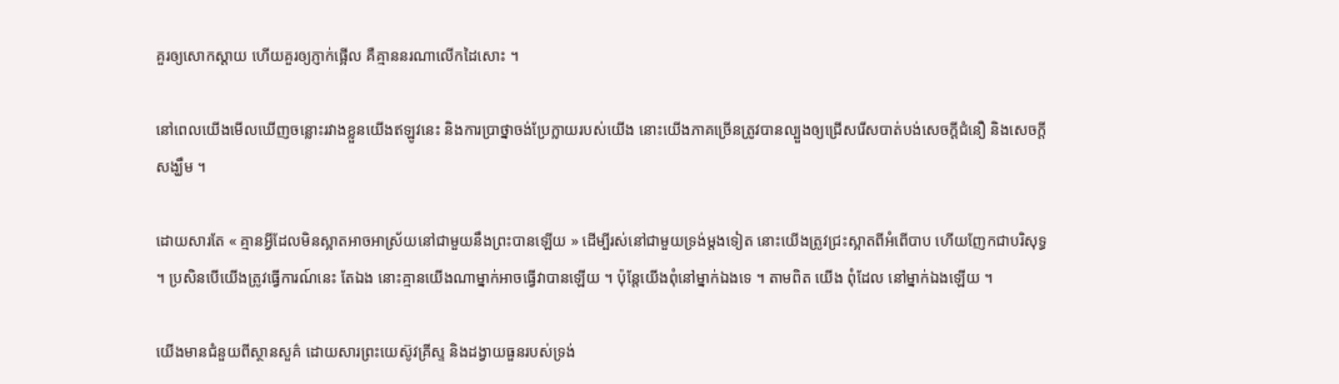គួរឲ្យសោកស្ដាយ ហើយគួរឲ្យភ្ញាក់ផ្អើល គឺគ្មាននរណាលើកដៃសោះ ។

នៅពេលយើងមើលឃើញចន្លោះរវាងខ្លួនយើងឥឡូវនេះ និងការប្រាថ្នាចង់ប្រែក្លាយរបស់យើង នោះយើងភាគច្រើនត្រូវបានល្បួងឲ្យជ្រើសរើសបាត់បង់សេចក្ដីជំនឿ និងសេចក្ដីសង្ឃឹម ។

ដោយសារតែ « គ្មានអ្វីដែលមិនស្អាតអាចអាស្រ័យនៅជាមួយនឹងព្រះបានឡើយ » ដើម្បីរស់នៅជាមួយទ្រង់ម្ដងទៀត នោះយើងត្រូវជ្រះស្អាតពីអំពើបាប ហើយញែកជាបរិសុទ្ធ ។ ប្រសិនបើយើងត្រូវធ្វើការណ៍នេះ តែឯង នោះគ្មានយើងណាម្នាក់អាចធ្វើវាបានឡើយ ។ ប៉ុន្តែយើងពុំនៅម្នាក់ឯងទេ ។ តាមពិត យើង ពុំដែល នៅម្នាក់ឯងឡើយ ។

យើងមានជំនួយពីស្ថានសួគ៌ ដោយសារព្រះយេស៊ូវគ្រីស្ទ និងដង្វាយធួនរបស់ទ្រង់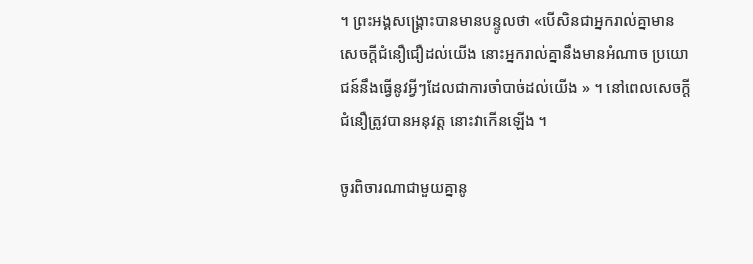។ ព្រះអង្គសង្គ្រោះបានមានបន្ទូលថា «បើសិនជាអ្នករាល់គ្នាមានសេចក្តីជំនឿជឿដល់យើង នោះអ្នករាល់គ្នានឹងមានអំណាច ប្រយោជន៍នឹងធ្វើនូវអ្វីៗដែលជាការចាំបាច់ដល់យើង » ។ នៅពេលសេចក្ដីជំនឿត្រូវបានអនុវត្ត នោះវាកើនឡើង ។

ចូរពិចារណាជាមួយគ្នានូ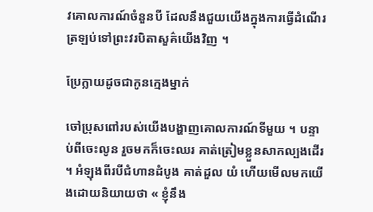វគោលការណ៍ចំនួនបី ដែលនឹងជួយយើងក្នុងការធ្វើដំណើរត្រឡប់ទៅព្រះវរបិតាសួគ៌យើងវិញ ។

ប្រែក្លាយដូចជាកូនក្មេងម្នាក់

ចៅប្រុសពៅរបស់យើងបង្ហាញគោលការណ៍ទីមួយ ។ បន្ទាប់ពីចេះលូន រួចមកក៏ចេះឈរ គាត់ត្រៀមខ្លួនសាកល្បងដើរ ។ អំឡុងពីរបីជំហានដំបូង គាត់ដួល យំ ហើយមើលមកយើងដោយនិយាយថា « ខ្ញុំនឹង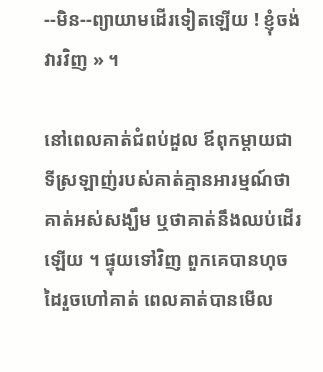--មិន--ព្យាយាមដើរទៀតឡើយ ! ខ្ញុំចង់វារវិញ » ។

នៅពេលគាត់ជំពប់ដួល ឪពុកម្ដាយជាទីស្រឡាញ់របស់គាត់គ្មានអារម្មណ៍ថា គាត់អស់សង្ឃឹម ឬថាគាត់នឹងឈប់ដើរឡើយ ។ ផ្ទុយទៅវិញ ពួកគេបានហុចដៃរួចហៅគាត់ ពេលគាត់បានមើល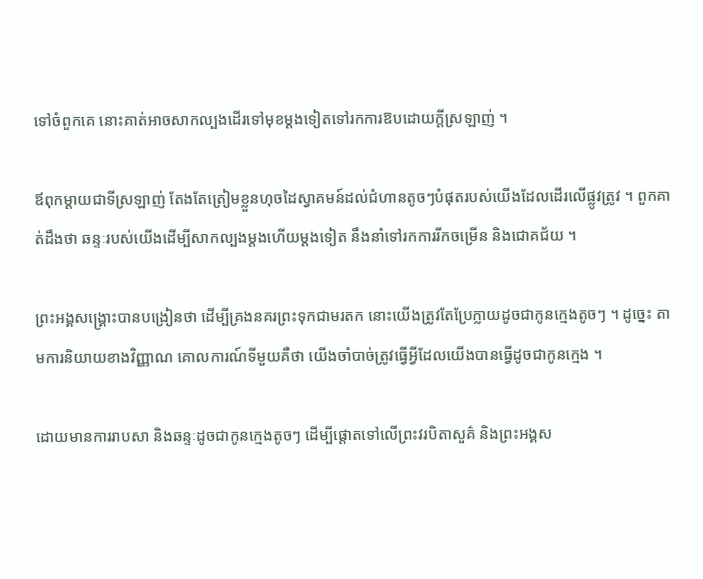ទៅចំពួកគេ នោះគាត់អាចសាកល្បងដើរទៅមុខម្ដងទៀតទៅរកការឱបដោយក្ដីស្រឡាញ់ ។

ឪពុកម្ដាយជាទីស្រឡាញ់ តែងតែត្រៀមខ្លួនហុចដៃស្វាគមន៍ដល់ជំហានតូចៗបំផុតរបស់យើងដែលដើរលើផ្លូវត្រូវ ។ ពួកគាត់ដឹងថា ឆន្ទៈរបស់យើងដើម្បីសាកល្បងម្ដងហើយម្ដងទៀត នឹងនាំទៅរកការរីកចម្រើន និងជោគជ័យ ។

ព្រះអង្គសង្គ្រោះបានបង្រៀនថា ដើម្បីគ្រងនគរព្រះទុកជាមរតក នោះយើងត្រូវតែប្រែក្លាយដូចជាកូនក្មេងតូចៗ ។ ដូច្នេះ តាមការនិយាយខាងវិញ្ញាណ គោលការណ៍ទីមួយគឺថា យើងចាំបាច់ត្រូវធ្វើអ្វីដែលយើងបានធ្វើដូចជាកូនក្មេង ។

ដោយមានការរាបសា និងឆន្ទៈដូចជាកូនក្មេងតូចៗ ដើម្បីផ្ដោតទៅលើព្រះវរបិតាសួគ៌ និងព្រះអង្គស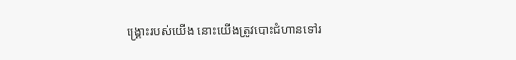ង្គ្រោះរបស់យើង នោះយើងត្រូវបោះជំហានទៅរ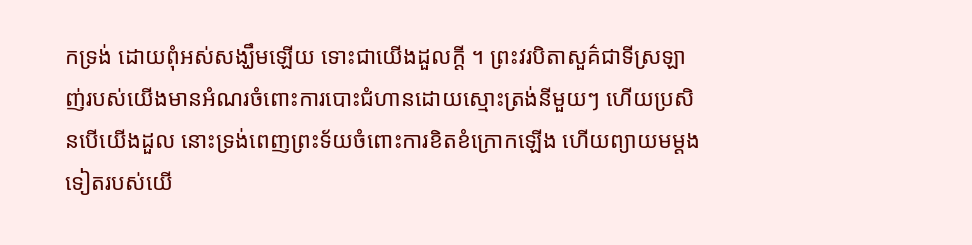កទ្រង់ ដោយពុំអស់សង្ឃឹមឡើយ ទោះជាយើងដួលក្ដី ។ ព្រះវរបិតាសួគ៌ជាទីស្រឡាញ់របស់យើងមានអំណរចំពោះការបោះជំហានដោយស្មោះត្រង់នីមួយៗ ហើយប្រសិនបើយើងដួល នោះទ្រង់ពេញព្រះទ័យចំពោះការខិតខំក្រោកឡើង ហើយព្យាយមម្ដងទៀតរបស់យើ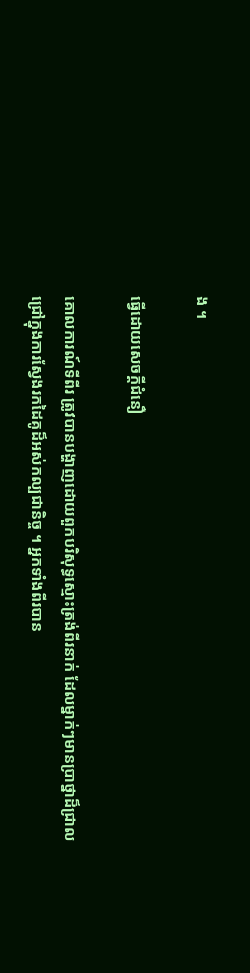ង ។

ធ្វើដោយសេចក្ដីជំនឿ

គោលការណ៍ទីពីរ ត្រូវបានបង្ហាញដោយពួកបរិសុទ្ធស្មោះត្រង់ពីរនាក់ ដែលម្នាក់ៗមានប្រាថ្នាដ៏ជ្រាលជ្រៅក្នុងការស្វែងរកដៃគូដ៏អស់កល្បជានិច្ច ។ អ្នកទាំងពីរបាន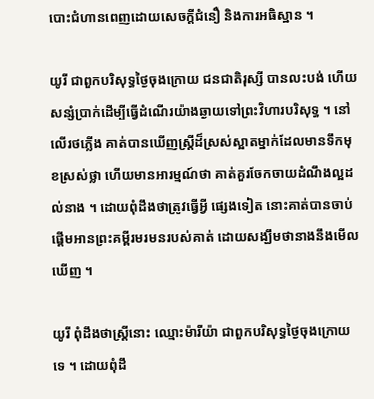បោះជំហានពេញដោយសេចក្ដីជំនឿ និងការអធិស្ឋាន ។

យូរី ជាពួកបរិសុទ្ធថ្ងៃចុងក្រោយ ជនជាតិរុស្សី បានលះបង់ ហើយសន្សំប្រាក់ដើម្បីធ្វើដំណើរយ៉ាងឆ្ងាយទៅព្រះវិហារបរិសុទ្ធ ។ នៅលើរថភ្លើង គាត់បានឃើញស្ត្រីដ៏ស្រស់ស្អាតម្នាក់ដែលមានទឹកមុខស្រស់ថ្លា ហើយមានអារម្មណ៍ថា គាត់គួរចែកចាយដំណឹងល្អដល់នាង ។ ដោយពុំដឹងថាត្រូវធ្វើអ្វី ផ្សេងទៀត នោះគាត់បានចាប់ផ្ដើមអានព្រះគម្ពីរមរមនរបស់គាត់ ដោយសង្ឃឹមថានាងនឹងមើលឃើញ ។

យូរី ពុំដឹងថាស្រ្ដីនោះ ឈ្មោះម៉ារីយ៉ា ជាពួកបរិសុទ្ធថ្ងៃចុងក្រោយទេ ។ ដោយពុំដឹ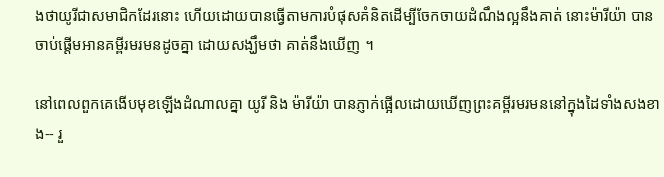ងថាយូរីជាសមាជិកដែរនោះ ហើយដោយបានធ្វើតាមការបំផុសគំនិតដើម្បីចែកចាយដំណឹងល្អនឹងគាត់ នោះម៉ារីយ៉ា បានចាប់ផ្ដើមអានគម្ពីរមរមនដូចគ្នា ដោយសង្ឃឹមថា គាត់នឹងឃើញ ។

នៅពេលពួកគេងើបមុខឡើងដំណាលគ្នា យូរី និង ម៉ារីយ៉ា បានភ្ញាក់ផ្អើលដោយឃើញព្រះគម្ពីរមរមននៅក្នុងដៃទាំងសងខាង-- រួ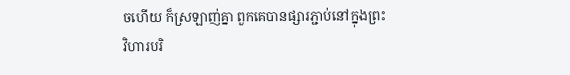ចហើយ ក៏ស្រឡាញ់គ្នា ពួកគេបានផ្សារភ្ជាប់នៅក្នុងព្រះវិហារបរិ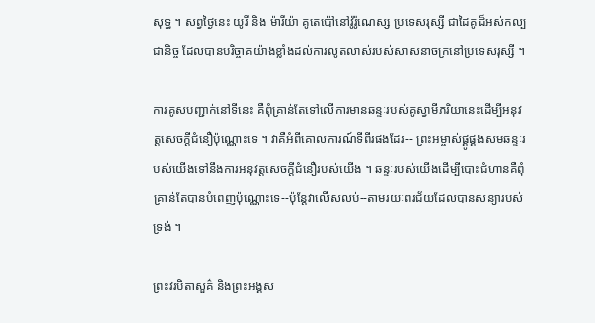សុទ្ធ ។ សព្វថ្ងៃនេះ យូរី និង ម៉ារីយ៉ា គូតេប៉ៅនៅវ៉ូរ៉ូណេស្ស ប្រទេសរុស្សី ជាដៃគូដ៏អស់កល្បជានិច្ច ដែលបានបរិច្ចាគយ៉ាងខ្លាំងដល់ការលូតលាស់របស់សាសនាចក្រនៅប្រទេសរុស្សី ។

ការគូសបញ្ជាក់នៅទីនេះ គឺពុំគ្រាន់តែទៅលើការមានឆន្ទៈរបស់គូស្វាមីភរិយានេះដើម្បីអនុវត្តសេចក្ដីជំនឿប៉ុណ្ណោះទេ ។ វាគឺអំពីគោលការណ៍ទីពីរផងដែរ-- ព្រះអម្ចាស់ផ្គូផ្គងសមឆន្ទៈរបស់យើងទៅនឹងការអនុវត្តសេចក្ដីជំនឿរបស់យើង ។ ឆន្ទៈរបស់យើងដើម្បីបោះជំហានគឺពុំគ្រាន់តែបានបំពេញប៉ុណ្ណោះទេ--ប៉ុន្តែវាលើសលប់--តាមរយៈពរជ័យដែលបានសន្យារបស់ទ្រង់ ។

ព្រះវរបិតាសួគ៌ និងព្រះអង្គស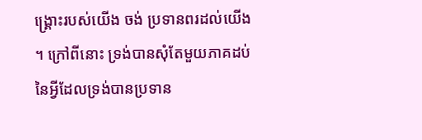ង្គ្រោះរបស់យើង ចង់ ប្រទានពរដល់យើង ។ ក្រៅពីនោះ ទ្រង់បានសុំតែមួយភាគដប់នៃអ្វីដែលទ្រង់បានប្រទាន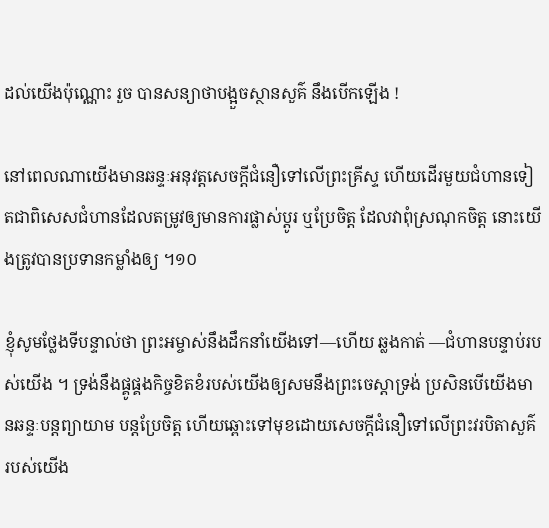ដល់យើងប៉ុណ្ណោះ រួច បានសន្យាថាបង្អួចស្ថានសួគ៌ នឹងបើកឡើង !

នៅពេលណាយើងមានឆន្ទៈអនុវត្តសេចក្ដីជំនឿទៅលើព្រះគ្រីស្ទ ហើយដើរមួយជំហានទៀតជាពិសេសជំហានដែលតម្រូវឲ្យមានការផ្លាស់ប្ដូរ ឬប្រែចិត្ត ដែលវាពុំស្រណុកចិត្ត នោះយើងត្រូវបានប្រទានកម្លាំងឲ្យ ។១០

ខ្ញុំសូមថ្លែងទីបន្ទាល់ថា ព្រះអម្ចាស់នឹងដឹកនាំយើងទៅ—ហើយ ឆ្លងកាត់ —ជំហានបន្ទាប់របស់យើង ។ ទ្រង់នឹងផ្គូផ្គងកិច្ចខិតខំរបស់យើងឲ្យសមនឹងព្រះចេស្ដាទ្រង់ ប្រសិនបើយើងមានឆន្ទៈបន្ដព្យាយាម បន្ដប្រែចិត្ត ហើយឆ្ពោះទៅមុខដោយសេចក្ដីជំនឿទៅលើព្រះវរបិតាសួគ៌របស់យើង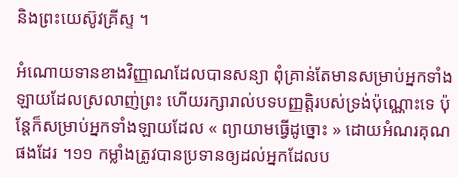និងព្រះយេស៊ូវគ្រីស្ទ ។

អំណោយទានខាងវិញ្ញាណដែលបានសន្យា ពុំគ្រាន់តែមានសម្រាប់អ្នកទាំងឡាយដែលស្រលាញ់ព្រះ ហើយរក្សារាល់បទបញ្ញតិ្តរបស់ទ្រង់ប៉ុណ្ណោះទេ ប៉ុន្តែក៏សម្រាប់អ្នកទាំងឡាយដែល « ព្យាយាមធ្វើដូច្នោះ » ដោយអំណរគុណផងដែរ ។១១ កម្លាំងត្រូវបានប្រទានឲ្យដល់អ្នកដែលប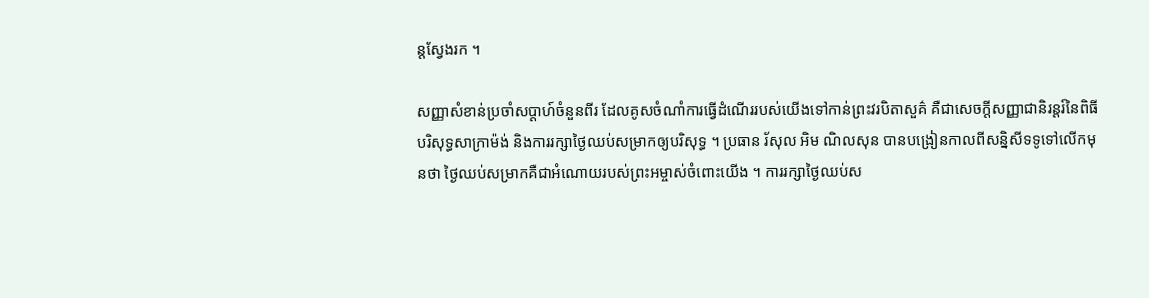ន្ដស្វែងរក ។

សញ្ញាសំខាន់ប្រចាំសប្ដាហ៍ចំនួនពីរ ដែលគូសចំណាំការធ្វើដំណើររបស់យើងទៅកាន់ព្រះវរបិតាសួគ៌ គឺជាសេចក្ដីសញ្ញាជានិរន្ដរ៍នៃពិធីបរិសុទ្ធសាក្រាម៉ង់ និងការរក្សាថ្ងៃឈប់សម្រាកឲ្យបរិសុទ្ធ ។ ប្រធាន រ័សុល អិម ណិលសុន បានបង្រៀនកាលពីសន្និសីទទូទៅលើកមុនថា ថ្ងៃឈប់សម្រាកគឺជាអំណោយរបស់ព្រះអម្ចាស់ចំពោះយើង ។ ការរក្សាថ្ងៃឈប់ស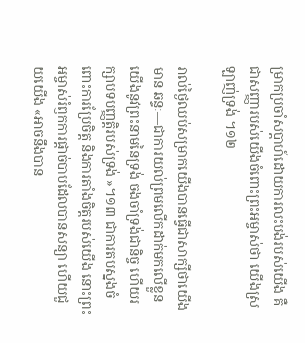ម្រាកប្រចាំសប្ដាហ៍ដោយការលះបង់របស់យើង គឺជាសញ្ញារបស់យើងចំពោះព្រះអម្ចាស់ថា យើងស្រឡាញ់ទ្រង់ ។១២

រាល់ថ្ងៃឈប់សម្រាកយើងបានធ្វើជាសាក្សីថាយើងមាន ឆន្ទៈ—ជាការយល់ព្រមលើកដាក់មកលើខ្លួនយើងនូវព្រះនាមនៃទ្រង់ ចងចាំទ្រង់ជានិច្ច ហើយរក្សាបទបញ្ញតិ្ដរបស់ទ្រង់ »។១៣ ជាការតបស្នងចំពោះការប្រែចិត្ត និងការតាំងចិត្តរបស់យើង នោះព្រះអម្ចាស់រំឭកការផ្ដាច់បាបដែលបានសន្យា ហើយជួយយើង «អាចនឹងបាន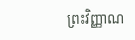ព្រះវិញ្ញាណ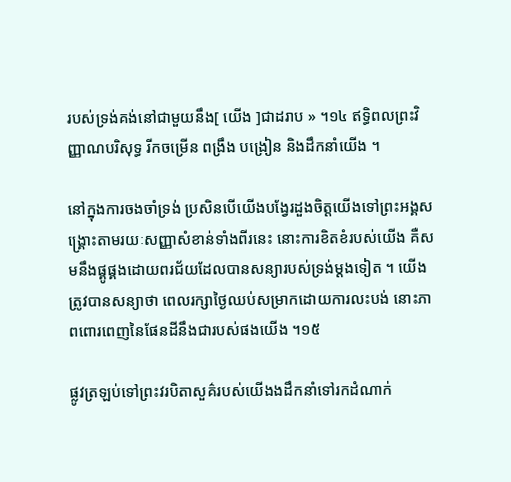របស់ទ្រង់គង់នៅជាមួយនឹង[ យើង ]ជាដរាប » ។១៤ ឥទ្ធិពលព្រះវិញ្ញាណបរិសុទ្ធ រីកចម្រើន ពង្រឹង បង្រៀន និងដឹកនាំយើង ។

នៅក្នុងការចងចាំទ្រង់ ប្រសិនបើយើងបង្វែរដួងចិត្តយើងទៅព្រះអង្គសង្គ្រោះតាមរយៈសញ្ញាសំខាន់ទាំងពីរនេះ នោះការខិតខំរបស់យើង គឺសមនឹងផ្គូផ្គងដោយពរជ័យដែលបានសន្យារបស់ទ្រង់ម្ដងទៀត ។ យើងត្រូវបានសន្យាថា ពេលរក្សាថ្ងៃឈប់សម្រាកដោយការលះបង់ នោះភាពពោរពេញនៃផែនដីនឹងជារបស់ផងយើង ។១៥

ផ្លូវត្រឡប់ទៅព្រះវរបិតាសួគ៌របស់យើងងដឹកនាំទៅរកដំណាក់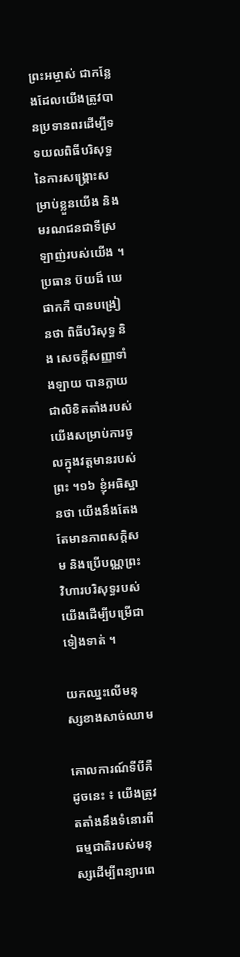ព្រះអម្ចាស់ ជាកន្លែងដែលយើងត្រូវបានប្រទានពរដើម្បីទទយលពិធីបរិសុទ្ធនៃការសង្គ្រោះសម្រាប់ខ្លួនយើង និងមរណជនជាទីស្រឡាញ់របស់យើង ។ ប្រធាន ប៊យដ៏ ឃេ ផាកកឺ បានបង្រៀនថា ពិធីបរិសុទ្ធ និង សេចក្ដីសញ្ញាទាំងឡាយ បានក្លាយជាលិខិតតាំងរបស់យើងសម្រាប់ការចូលក្នុងវត្តមានរបស់ព្រះ ។១៦ ខ្ញុំអធិស្ឋានថា យើងនឹងតែងតែមានភាពសក្ដិសម និងប្រើបណ្ណព្រះវិហារបរិសុទ្ធរបស់យើងដើម្បីបម្រើជាទៀងទាត់ ។

យកឈ្នះលើមនុស្សខាងសាច់ឈាម

គោលការណ៍ទីបីគឺដូចនេះ ៖ យើងត្រូវតតាំងនឹងទំនោរពីធម្មជាតិរបស់មនុស្សដើម្បីពន្យារពេ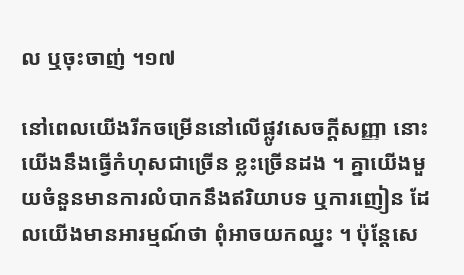ល ឬចុះចាញ់ ។១៧

នៅពេលយើងរីកចម្រើននៅលើផ្លូវសេចក្ដីសញ្ញា នោះយើងនឹងធ្វើកំហុសជាច្រើន ខ្លះច្រើនដង ។ គ្នាយើងមួយចំនួនមានការលំបាកនឹងឥរិយាបទ ឬការញៀន ដែលយើងមានអារម្មណ៍ថា ពុំអាចយកឈ្នះ ។ ប៉ុន្តែសេ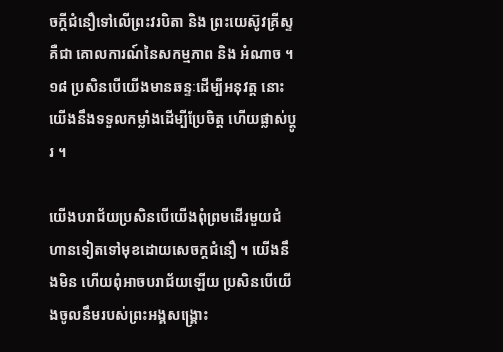ចក្ដីជំនឿទៅលើព្រះវរបិតា និង ព្រះយេស៊ូវគ្រីស្ទ គឺជា គោលការណ៍នៃសកម្មភាព និង អំណាច ។១៨ ប្រសិនបើយើងមានឆន្ទៈដើម្បីអនុវត្ត នោះយើងនឹងទទួលកម្លាំងដើម្បីប្រែចិត្ត ហើយផ្លាស់ប្ដូរ ។

យើងបរាជ័យប្រសិនបើយើងពុំព្រមដើរមួយជំហានទៀតទៅមុខដោយសេចក្ដជំនឿ ។ យើងនឹងមិន ហើយពុំអាចបរាជ័យឡើយ ប្រសិនបើយើងចូលនឹមរបស់ព្រះអង្គសង្គ្រោះ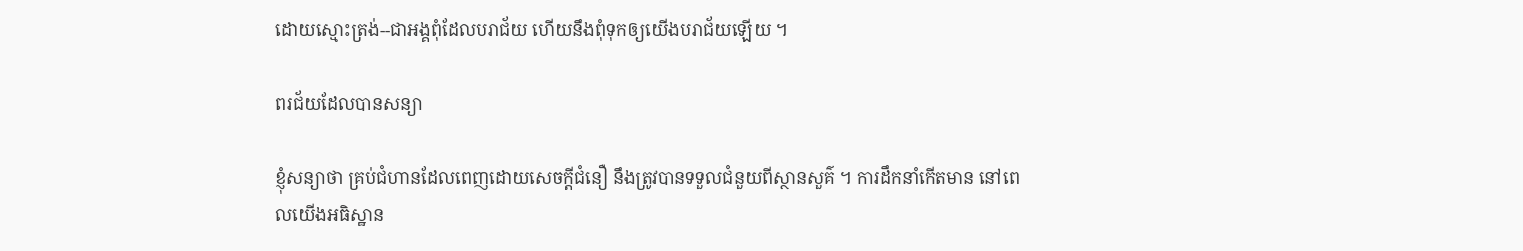ដោយស្មោះត្រង់--ជាអង្គពុំដែលបរាជ័យ ហើយនឹងពុំទុកឲ្យយើងបរាជ័យឡើយ ។

ពរជ័យដែលបានសន្យា

ខ្ញុំសន្យាថា គ្រប់ជំហានដែលពេញដោយសេចក្ដីជំនឿ នឹងត្រូវបានទទួលជំនួយពីស្ថានសួគ៌ ។ ការដឹកនាំកើតមាន នៅពេលយើងអធិស្ឋាន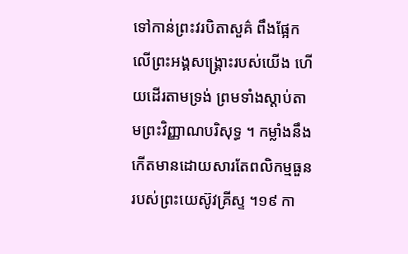ទៅកាន់ព្រះវរបិតាសួគ៌ ពឹងផ្អែកលើព្រះអង្គសង្គ្រោះរបស់យើង ហើយដើរតាមទ្រង់ ព្រមទាំងស្ដាប់តាមព្រះវិញ្ញាណបរិសុទ្ធ ។ កម្លាំងនឹងកើតមានដោយសារតែពលិកម្មធួនរបស់ព្រះយេស៊ូវគ្រីស្ទ ។១៩ កា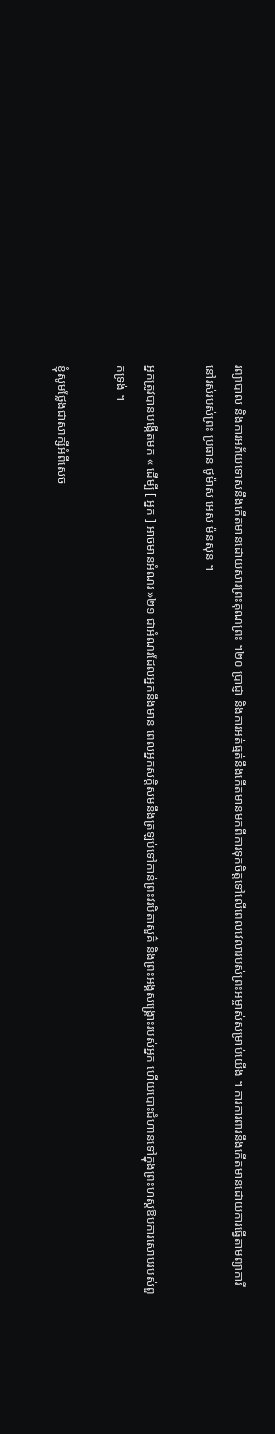រព្យាបាល និងការអភ័យទោសនឹងកើតមានដោយសារព្រះគុណព្រះ ។២០ ប្រាជ្ញា និងការអត់ធ្មត់នឹងកើតមានមកពីការទុកចិត្តទៅលើពេលវេលារបស់ព្រះអម្ចាស់សម្រាប់យើង ។ ការការពារនឹងកើតមានដោយការធ្វើតាមព្យាការីនៅរស់របស់ព្រះ ប្រធាន ថូម៉ាស អេស ម៉នសុន ។

អ្នកត្រូវបានបង្កើតមក « ដើម្បី [ អ្នក ] អាចមានអំណរ »២១ ជាអំណរដែលអ្នកនឹងមាន ពេលអ្នកសក្ដិសមនឹងត្រឡប់ទៅកាន់ព្រះវរបិតាសួគ៌ និងព្រះអង្គសង្គ្រោះរបស់អ្នក ហើយបោះជំហានទៅក្នុងព្រះហស្តឱបការសោបរបស់ពួកទ្រង់ ។

ខ្ញុំសូមថ្លែងជាសាក្សីអំពីសេច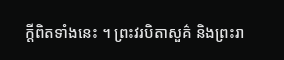ក្ដីពិតទាំងនេះ ។ ព្រះវរបិតាសួគ៌ និងព្រះរា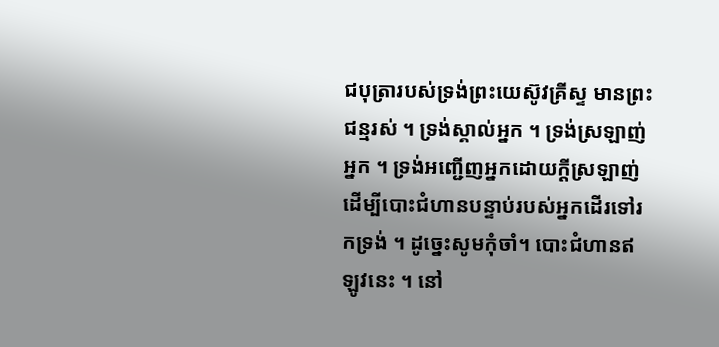ជបុត្រារបស់ទ្រង់ព្រះយេស៊ូវគ្រីស្ទ មានព្រះជន្មរស់ ។ ទ្រង់ស្គាល់អ្នក ។ ទ្រង់ស្រឡាញ់អ្នក ។ ទ្រង់អញ្ជើញអ្នកដោយក្ដីស្រឡាញ់ដើម្បីបោះជំហានបន្ទាប់របស់អ្នកដើរទៅរកទ្រង់ ។ ដូច្នេះសូមកុំចាំ។ បោះជំហានឥឡូវនេះ ។ នៅ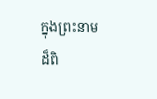ក្នុងព្រះនាមដ៏ពិ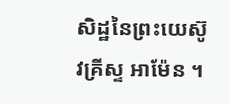សិដ្ឋនៃព្រះយេស៊ូវគ្រីស្ទ អាម៉ែន ។